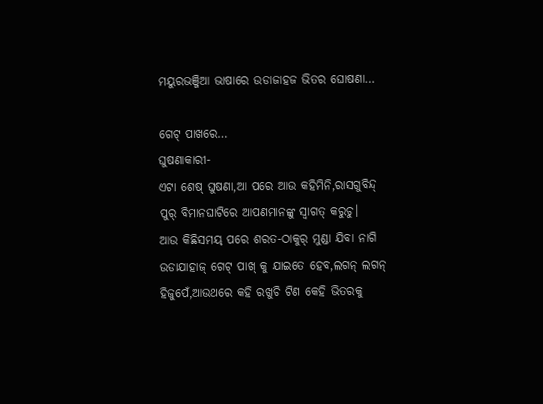ମୟୁରଭଞ୍ଜିଆ ଭାଷାରେ ଉଡାଜାହଜ ଭିତର ଘୋଷଣା…

ଗେଟ୍ ପାଖରେ…
ଘୁଷଣାକାରୀ-
ଏଟା ଶେଷ୍ ଘୁଷଣା,ଆ ପରେ ଆଉ କହିମିନି,ରାସଗୁବିନ୍ଦ୍ ପୁର୍ ବିମାନଘାଟିରେ ଆପଣମାନଙ୍କୁ ସ୍ବାଗତ୍ କରୁଚୁ।
ଆଉ କିଛିସମୟ୍ ପରେ ଶରତ-ଠାକୁର୍ ମୁଣ୍ଡା ଯିବା ନାଗି  ଉଡାଯାହାଜ୍ ଗେଟ୍ ପାଖ୍ କୁ ଯାଇତେ ହେବ,ଲଗନ୍ ଲଗନ୍ ହିଜୁପେଁ,ଆଉଥରେ କହି ରଖୁଚି ଟିଣ କେହି ଭିତରକୁ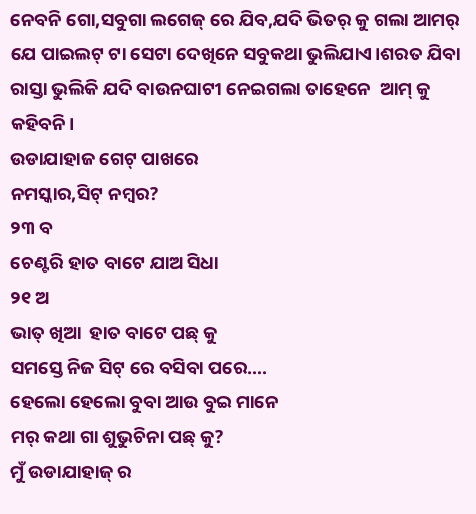ନେବନି ଗୋ,ସବୁଗା ଲଗେଜ୍ ରେ ଯିବ,ଯଦି ଭିତର୍ କୁ ଗଲା ଆମର୍ ଯେ ପାଇଲଟ୍ ଟା ସେଟା ଦେଖିନେ ସବୁକଥା ଭୁଲିଯାଏ।ଶରତ ଯିବା ରାସ୍ତା ଭୁଲିକି ଯଦି ବାଉନଘାଟୀ ନେଇଗଲା ତାହେନେ  ଆମ୍ କୁ କହିବନି।
ଉଡାଯାହାଜ ଗେଟ୍ ପାଖରେ
ନମସ୍କାର,ସିଟ୍ ନମ୍ବର?
୨୩ ବ
ଚେଣ୍ଟରି ହାତ ବାଟେ ଯାଅ ସିଧା
୨୧ ଅ
ଭାତ୍ ଖିଆ  ହାତ ବାଟେ ପଛ୍ କୁ
ସମସ୍ତେ ନିଜ ସିଟ୍ ରେ ବସିବା ପରେ….
ହେଲୋ ହେଲୋ ବୁବା ଆଉ ବୁଇ ମାନେ
ମର୍ କଥା ଗା ଶୁଭୁଚିନା ପଛ୍ କୁ?
ମୁଁ ଉଡାଯାହାଜ୍ ର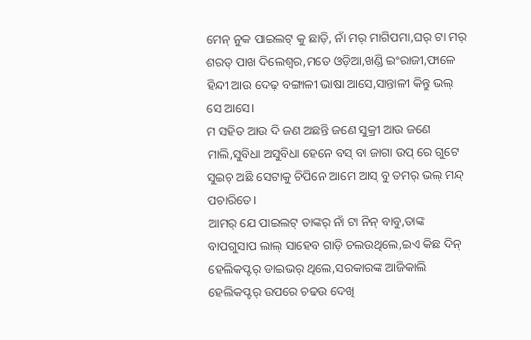ମେନ୍ ନୁକ ପାଇଲଟ୍ କୁ ଛାଡ଼ି, ନାଁ ମର୍ ମାଗିପମା,ଘର୍ ଟା ମର୍ ଶରତ୍ ପାଖ ଦିଲେଶ୍ବର,ମତେ ଓଡ଼ିଆ,ଖଣ୍ଡି ଇଂରାଜୀ,ଫାଳେ ହିନ୍ଦୀ ଆଉ ଦେଢ଼ ବଙ୍ଗାଳୀ ଭାଷା ଆସେ,ସାନ୍ତାଳୀ କିନ୍ତୁ ଭଲ୍ ସେ ଆସେ।
ମ ସହିତ ଆଉ ଦି ଜଣ ଅଛନ୍ତି ଜଣେ ସୁକ୍ରୀ ଆଉ ଜଣେ ମାଲି,ସୁବିଧା ଅସୁବିଧା ହେନେ ବସ୍ ବା ଜାଗା ଉପ୍ ରେ ଗୁଟେ ସୁଇଚ୍ ଅଛି ସେଟାକୁ ଚିପିନେ ଆମେ ଆସ୍ ବୁ ତମର୍ ଭଲ୍ ମନ୍ଦ୍ ପଚାରିତେ।
ଆମର୍ ଯେ ପାଇଲଟ୍ ତାଙ୍କର୍ ନାଁ ଟା ନିନ୍ ବାବୁ,ତାଙ୍କ ବାପଗୁସାପ ଲାଲ୍ ସାହେବ ଗାଡ଼ି ଚଲଉଥିଲେ,ଇଏ କିଛ ଦିନ୍ ହେଲିକପ୍ଟର୍ ଡାଇଭର୍ ଥିଲେ,ସରକାରଙ୍କ ଆଜିକାଲି ହେଲିକପ୍ଟର୍ ଉପରେ ଚଢଉ ଦେଖି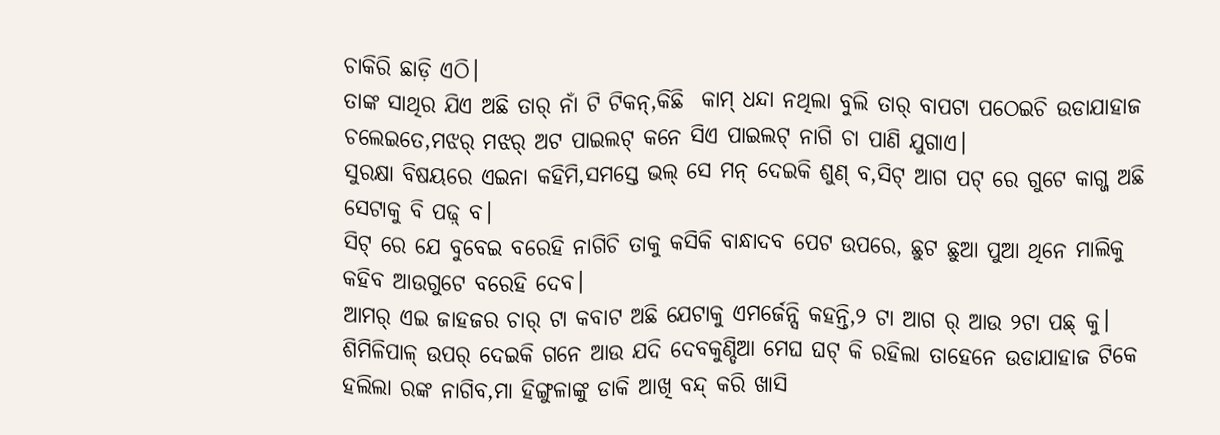ଚାକିରି ଛାଡ଼ି ଏଠି।
ତାଙ୍କ ସାଥିର ଯିଏ ଅଛି ତାର୍ ନାଁ ଟି ଟିକନ୍,କିଛି  କାମ୍ ଧନ୍ଦା ନଥିଲା ବୁଲି ତାର୍ ବାପଟା ପଠେଇଚି ଉଡାଯାହାଜ ଚଲେଇତେ,ମଝର୍ ମଝର୍ ଅଟ ପାଇଲଟ୍ କନେ ସିଏ ପାଇଲଟ୍ ନାଗି ଚା ପାଣି ଯୁଗାଏ।
ସୁରକ୍ଷା ବିଷୟରେ ଏଇନା କହିମି,ସମସ୍ତେ ଭଲ୍ ସେ ମନ୍ ଦେଇକି ଶୁଣ୍ ବ,ସିଟ୍ ଆଗ ପଟ୍ ରେ ଗୁଟେ କାଗ୍ଜ ଅଛି ସେଟାକୁ ବି ପଢ଼୍ ବ।
ସିଟ୍ ରେ ଯେ ବୁବେଇ ବରେହି ନାଗିଚି ତାକୁ କସିକି ବାନ୍ଧାଦବ ପେଟ ଉପରେ, ଛୁଟ ଛୁଆ ପୁଆ ଥିନେ ମାଲିକୁ କହିବ ଆଉଗୁଟେ ବରେହି ଦେବ।
ଆମର୍ ଏଇ ଜାହଜର ଚାର୍ ଟା କବାଟ ଅଛି ଯେଟାକୁ ଏମର୍ଜେନ୍ସି କହନ୍ତି,୨ ଟା ଆଗ ର୍ ଆଉ ୨ଟା ପଛ୍ କୁ।
ଶିମିଳିପାଳ୍ ଉପର୍ ଦେଇକି ଗନେ ଆଉ ଯଦି ଦେବକୁଣ୍ଡିଆ ମେଘ ଘଟ୍ କି ରହିଲା ତାହେନେ ଉଡାଯାହାଜ ଟିକେ ହଲିଲା ରଙ୍କ ନାଗିବ,ମା ହିଙ୍ଗୁଳାଙ୍କୁ ଡାକି ଆଖି ବନ୍ଦ୍ କରି ଖାସି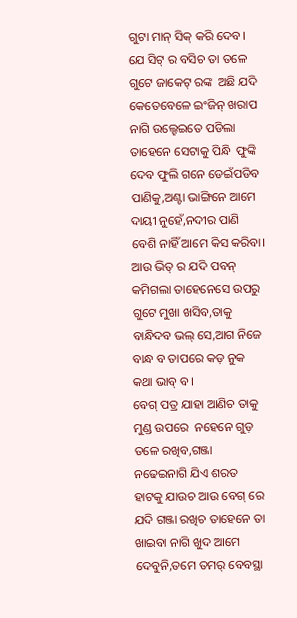ଗୁଟା ମାନ୍ ସିକ୍ କରି ଦେବ।
ଯେ ସିଟ୍ ର ବସିଚ ତା ତଳେ ଗୁଟେ ଜାକେଟ୍ ରଙ୍କ  ଅଛି ଯଦି କେତେବେଳେ ଇଂଜିନ୍ ଖରାପ ନାଗି ଉଲ୍ହେଇତେ ପଡିଲା ତାହେନେ ସେଟାକୁ ପିନ୍ଧି  ଫୁଙ୍କି ଦେବ ଫୁଲି ଗନେ ଡେଇଁପଡିବ ପାଣିକୁ,ଅଣ୍ଟା ଭାଙ୍ଗିନେ ଆମେ ଦାୟୀ ନୁହେଁ,ନଦୀର ପାଣି ବେଶି ନାହିଁ ଆମେ କିସ କରିବା।
ଆଉ ଭିତ୍ ର ଯଦି ପବନ୍ କମିଗଲା ତାହେନେସେ ଉପରୁ ଗୁଟେ ମୁଖା ଖସିବ,ତାକୁ ବାନ୍ଧିଦବ ଭଲ୍ ସେ,ଆଗ ନିଜେ ବାନ୍ଧ ବ ତାପରେ କଡ଼ ନୁକ କଥା ଭାବ୍ ବ।
ବେଗ୍ ପତ୍ର ଯାହା ଆଣିଚ ତାକୁ ମୁଣ୍ଡ ଉପରେ  ନହେନେ ଗୁଡ଼ ତଳେ ରଖିବ,ଗଞ୍ଜା ନଢେଇନାଗି ଯିଏ ଶରତ ହାଟକୁ ଯାଉଚ ଆଉ ବେଗ୍ ରେ ଯଦି ଗଞ୍ଜା ରଖିଚ ତାହେନେ ତା ଖାଇବା ନାଗି ଖୁଦ ଆମେ ଦେବୁନି,ତମେ ତମର୍ ବେବସ୍ଥା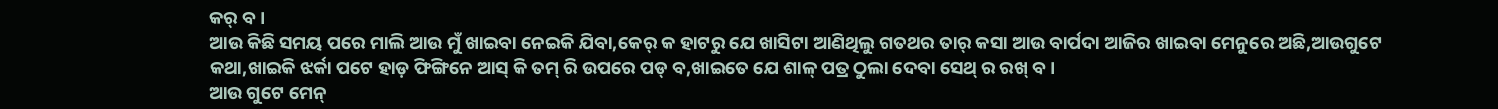କର୍ ବ।
ଆଉ କିଛି ସମୟ ପରେ ମାଲି ଆଉ ମୁଁ ଖାଇବା ନେଇକି ଯିବା,କେର୍ କ ହାଟରୁ ଯେ ଖାସିଟା ଆଣିଥିଲୁ ଗତଥର ତାର୍ କସା ଆଉ ବାର୍ପଦା ଆଜିର ଖାଇବା ମେନୁରେ ଅଛି,ଆଉଗୁଟେ କଥା,ଖାଇକି ଝର୍କା ପଟେ ହାଡ଼ ଫିଙ୍ଗିନେ ଆସ୍ କି ତମ୍ ରି ଉପରେ ପଡ୍ ବ,ଖାଇତେ ଯେ ଶାଳ୍ ପତ୍ର ଠୁଲା ଦେବା ସେଥ୍ ର ରଖ୍ ବ।
ଆଉ ଗୁଟେ ମେନ୍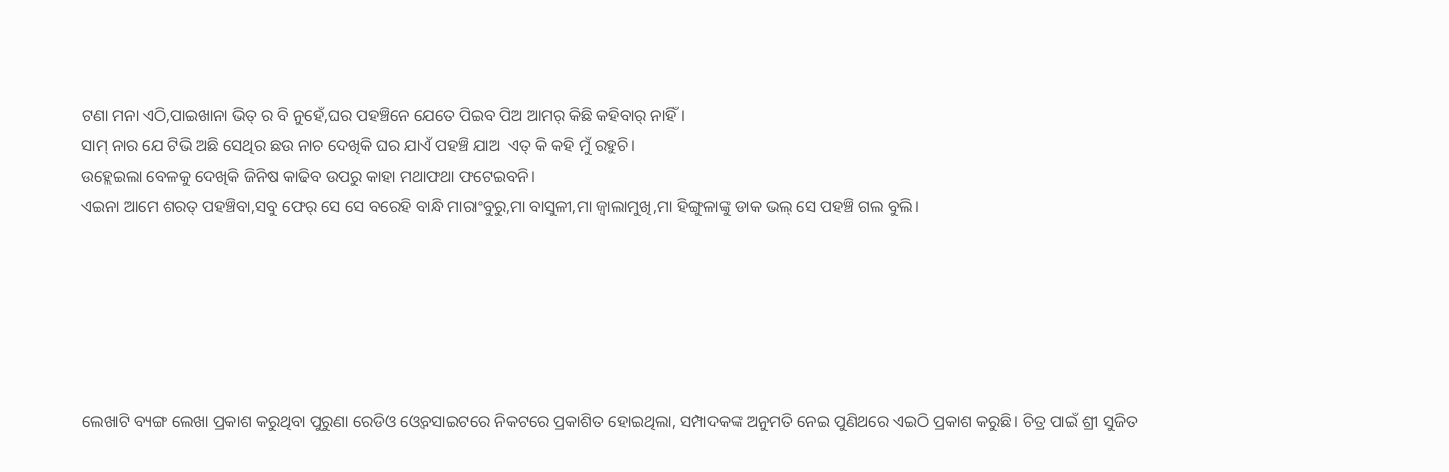ଟଣା ମନା ଏଠି,ପାଇଖାନା ଭିତ୍ ର ବି ନୁହେଁ,ଘର ପହଞ୍ଚିନେ ଯେତେ ପିଇବ ପିଅ ଆମର୍ କିଛି କହିବାର୍ ନାହିଁ।
ସାମ୍ ନାର ଯେ ଟିଭି ଅଛି ସେଥିର ଛଉ ନାଚ ଦେଖିକି ଘର ଯାଏଁ ପହଞ୍ଚି ଯାଅ  ଏତ୍ କି କହି ମୁଁ ରହୁଚି।
ଉହ୍ଲେଇଲା ବେଳକୁ ଦେଖିକି ଜିନିଷ କାଢିବ ଉପରୁ କାହା ମଥାଫଥା ଫଟେଇବନି।
ଏଇନା ଆମେ ଶରତ୍ ପହଞ୍ଚିବା,ସବୁ ଫେର୍ ସେ ସେ ବରେହି ବାନ୍ଧି ମାରାଂବୁରୁ,ମା ବାସୁଳୀ,ମା ଜ୍ବାଲାମୁଖି,ମା ହିଙ୍ଗୁଳାଙ୍କୁ ଡାକ ଭଲ୍ ସେ ପହଞ୍ଚି ଗଲ ବୁଲି।






ଲେଖାଟି ବ୍ୟଙ୍ଗ ଲେଖା ପ୍ରକାଶ କରୁଥିବା ପୁରୁଣା ରେଡିଓ ଓ୍ବେବସାଇଟରେ ନିକଟରେ ପ୍ରକାଶିତ ହୋଇଥିଲା, ସମ୍ପାଦକଙ୍କ ଅନୁମତି ନେଇ ପୁଣିଥରେ ଏଇଠି ପ୍ରକାଶ କରୁଛି। ଚିତ୍ର ପାଇଁ ଶ୍ରୀ ସୁଜିତ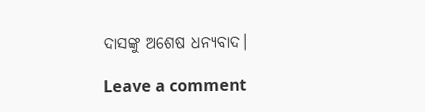ଦାସଙ୍କୁ ଅଶେଷ ଧନ୍ୟବାଦ।

Leave a comment